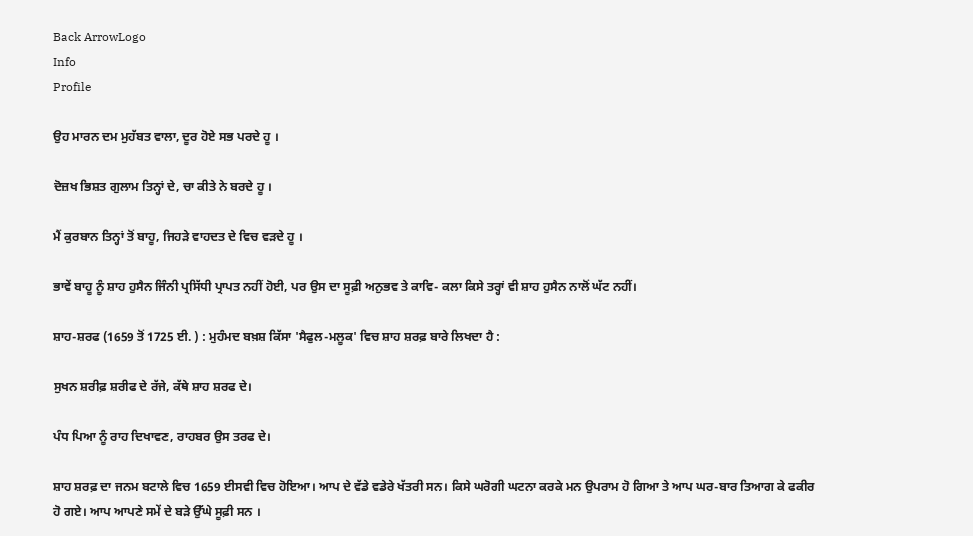Back ArrowLogo
Info
Profile

ਉਹ ਮਾਰਨ ਦਮ ਮੁਹੱਬਤ ਵਾਲਾ, ਦੂਰ ਹੋਏ ਸਭ ਪਰਦੇ ਹੂ ।

ਦੋਜ਼ਖ ਭਿਸ਼ਤ ਗੁਲਾਮ ਤਿਨ੍ਹਾਂ ਦੇ, ਚਾ ਕੀਤੇ ਨੇ ਬਰਦੇ ਹੂ ।

ਮੈਂ ਕੁਰਬਾਨ ਤਿਨ੍ਹਾਂ ਤੋਂ ਬਾਹੂ, ਜਿਹੜੇ ਵਾਹਦਤ ਦੇ ਵਿਚ ਵੜਦੇ ਹੂ ।

ਭਾਵੇਂ ਬਾਹੂ ਨੂੰ ਸ਼ਾਹ ਹੁਸੈਨ ਜਿੰਨੀ ਪ੍ਰਸਿੱਧੀ ਪ੍ਰਾਪਤ ਨਹੀਂ ਹੋਈ, ਪਰ ਉਸ ਦਾ ਸੂਫ਼ੀ ਅਨੁਭਵ ਤੇ ਕਾਵਿ- ਕਲਾ ਕਿਸੇ ਤਰ੍ਹਾਂ ਵੀ ਸ਼ਾਹ ਹੁਸੈਨ ਨਾਲੋਂ ਘੱਟ ਨਹੀਂ।

ਸ਼ਾਹ-ਸ਼ਰਫ (1659 ਤੋਂ 1725 ਈ. ) : ਮੁਹੰਮਦ ਬਖ਼ਸ਼ ਕਿੱਸਾ 'ਸੈਫੁਲ-ਮਲੂਕ' ਵਿਚ ਸ਼ਾਹ ਸ਼ਰਫ਼ ਬਾਰੇ ਲਿਖਦਾ ਹੈ :

ਸੁਖਨ ਸ਼ਰੀਫ਼ ਸ਼ਰੀਫ ਦੇ ਰੱਜੇ, ਕੱਥੇ ਸ਼ਾਹ ਸ਼ਰਫ ਦੇ।

ਪੰਧ ਪਿਆ ਨੂੰ ਰਾਹ ਦਿਖਾਵਣ, ਰਾਹਬਰ ਉਸ ਤਰਫ ਦੇ।

ਸ਼ਾਹ ਸ਼ਰਫ਼ ਦਾ ਜਨਮ ਬਟਾਲੇ ਵਿਚ 1659 ਈਸਵੀ ਵਿਚ ਹੋਇਆ। ਆਪ ਦੇ ਵੱਡੇ ਵਡੇਰੇ ਖੱਤਰੀ ਸਨ। ਕਿਸੇ ਘਰੋਗੀ ਘਟਨਾ ਕਰਕੇ ਮਨ ਉਪਰਾਮ ਹੋ ਗਿਆ ਤੇ ਆਪ ਘਰ-ਬਾਰ ਤਿਆਗ ਕੇ ਫਕੀਰ ਹੋ ਗਏ। ਆਪ ਆਪਣੇ ਸਮੇਂ ਦੇ ਬੜੇ ਉੱਘੇ ਸੂਫ਼ੀ ਸਨ ।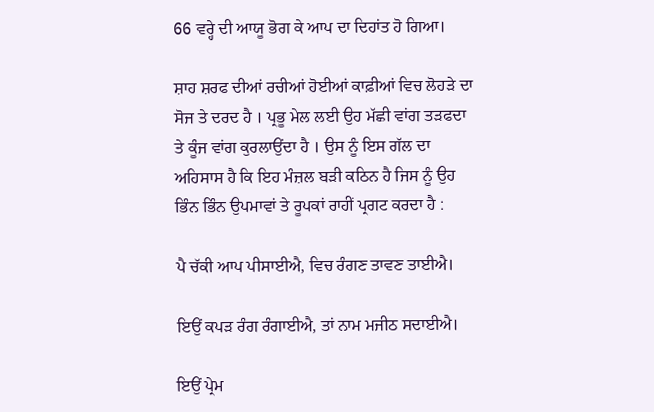66 ਵਰ੍ਹੇ ਦੀ ਆਯੂ ਭੋਗ ਕੇ ਆਪ ਦਾ ਦਿਹਾਂਤ ਹੋ ਗਿਆ।

ਸ਼ਾਹ ਸ਼ਰਫ ਦੀਆਂ ਰਚੀਆਂ ਹੋਈਆਂ ਕਾਫ਼ੀਆਂ ਵਿਚ ਲੋਹੜੇ ਦਾ ਸੋਜ ਤੇ ਦਰਦ ਹੈ । ਪ੍ਰਭੂ ਮੇਲ ਲਈ ਉਹ ਮੱਛੀ ਵਾਂਗ ਤੜਫਦਾ ਤੇ ਕੂੰਜ ਵਾਂਗ ਕੁਰਲਾਉਂਦਾ ਹੈ । ਉਸ ਨੂੰ ਇਸ ਗੱਲ ਦਾ ਅਹਿਸਾਸ ਹੈ ਕਿ ਇਹ ਮੰਜ਼ਲ ਬੜੀ ਕਠਿਨ ਹੈ ਜਿਸ ਨੂੰ ਉਹ ਭਿੰਨ ਭਿੰਨ ਉਪਮਾਵਾਂ ਤੇ ਰੂਪਕਾਂ ਰਾਹੀਂ ਪ੍ਰਗਟ ਕਰਦਾ ਹੈ :

ਪੈ ਚੱਕੀ ਆਪ ਪੀਸਾਈਐ, ਵਿਚ ਰੰਗਣ ਤਾਵਣ ਤਾਈਐ।

ਇਉਂ ਕਪੜ ਰੰਗ ਰੰਗਾਈਐ, ਤਾਂ ਨਾਮ ਮਜੀਠ ਸਦਾਈਐ।

ਇਉਂ ਪ੍ਰੇਮ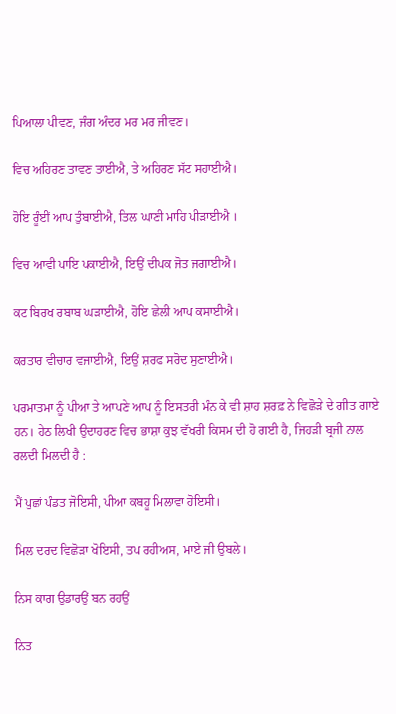ਪਿਆਲਾ ਪੀਵਣ, ਜੰਗ ਅੰਦਰ ਮਰ ਮਰ ਜੀਵਣ।

ਵਿਚ ਅਹਿਰਣ ਤਾਵਣ ਤਾਈਐ, ਤੇ ਅਹਿਰਣ ਸੱਟ ਸਹਾਈਐ।

ਹੋਇ ਰੂੰਈਂ ਆਪ ਤੁੰਬਾਈਐ, ਤਿਲ ਘਾਣੀ ਮਾਹਿ ਪੀੜਾਈਐ ।

ਵਿਚ ਆਵੀ ਪਾਇ ਪਕਾਈਐ, ਇਉਂ ਦੀਪਕ ਜੋਤ ਜਗਾਈਐ।

ਕਟ ਬਿਰਖ ਰਬਾਬ ਘੜਾਈਐ, ਹੋਇ ਛੇਲੀ ਆਪ ਕਸਾਈਐ।

ਕਰਤਾਰ ਵੀਚਾਰ ਵਜਾਈਐ, ਇਉਂ ਸ਼ਰਫ ਸਰੋਦ ਸੁਣਾਈਐ।

ਪਰਮਾਤਮਾ ਨੂੰ ਪੀਆ ਤੇ ਆਪਣੇ ਆਪ ਨੂੰ ਇਸਤਰੀ ਮੰਨ ਕੇ ਵੀ ਸ਼ਾਹ ਸ਼ਰਫ਼ ਨੇ ਵਿਛੋੜੇ ਦੇ ਗੀਤ ਗਾਏ ਹਨ। ਹੇਠ ਲਿਖੀ ਉਦਾਹਰਣ ਵਿਚ ਭਾਸ਼ਾ ਕੁਝ ਵੱਖਰੀ ਕਿਸਮ ਦੀ ਹੋ ਗਈ ਹੈ, ਜਿਹੜੀ ਬ੍ਰਜੀ ਨਾਲ ਰਲਦੀ ਮਿਲਦੀ ਹੈ :

ਮੈਂ ਪੁਛਾਂ ਪੰਡਤ ਜੋਇਸੀ, ਪੀਆ ਕਬਹੂ ਮਿਲਾਵਾ ਹੋਇਸੀ।

ਮਿਲ ਦਰਦ ਵਿਛੋੜਾ ਖੋਇਸੀ, ਤਪ ਰਹੀਅਸ, ਮਾਏ ਜੀ ਉਬਲੇ।

ਨਿਸ ਕਾਗ ਉਡਾਰਉਂ ਬਨ ਰਹਉਂ

ਨਿਤ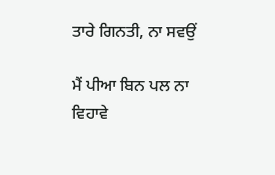ਤਾਰੇ ਗਿਨਤੀ, ਨਾ ਸਵਉਂ

ਮੈਂ ਪੀਆ ਬਿਨ ਪਲ ਨਾ ਵਿਹਾਵੇ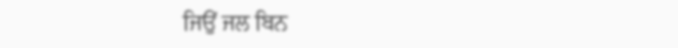ਜਿਉਂ ਜਲ ਬਿਨ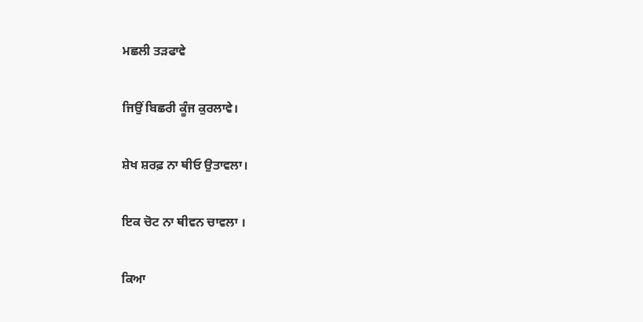ਮਛਲੀ ਤੜਫਾਵੇ

ਜਿਉਂ ਬਿਛਰੀ ਕੂੰਜ ਕੁਰਲਾਵੇ।

ਸ਼ੇਖ ਸ਼ਰਫ਼ ਨਾ ਥੀਓ ਉਤਾਵਲਾ।

ਇਕ ਚੋਟ ਨਾ ਥੀਵਨ ਚਾਵਲਾ ।

ਕਿਆ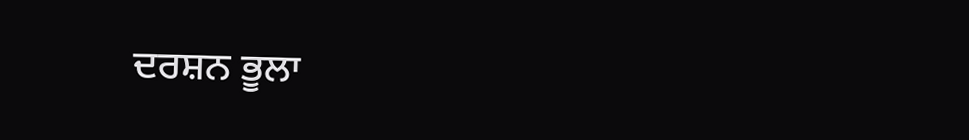ਦਰਸ਼ਨ ਭੂਲਾ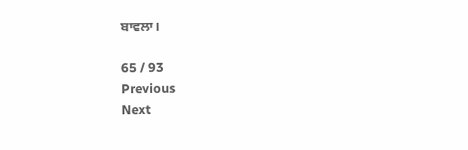ਬਾਵਲਾ।

65 / 93
Previous
Next